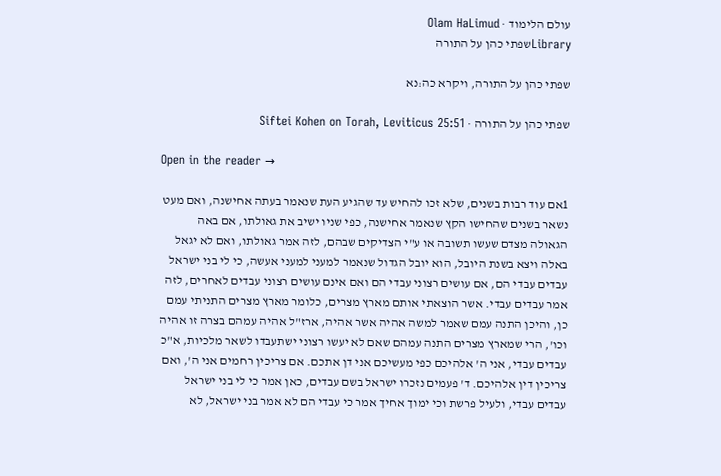עולם הלימוד · Olam HaLimud
Libraryשפתי כהן על התורה

שפתי כהן על התורה, ויקרא כה:נא

שפתי כהן על התורה · Siftei Kohen on Torah, Leviticus 25:51

Open in the reader →

1אם עוד רבות בשנים, שלא זכו להחיש עד שהגיע העת שנאמר בעתה אחישנה, ואם מעט נשאר בשנים שהחישו הקץ שנאמר אחישנה, כפי שניו ישיב את גאולתו, אם באה הגאולה מצדם שעשו תשובה או ע"י הצדיקים שבהם, לזה אמר גאולתו, ואם לא יגאל באלה ויצא בשנת היובל, הוא יובל הגדול שנאמר למעני למעני אעשה, כי לי בני ישראל עבדים עבדי הם, אם עושים רצוני עבדי הם ואם אינם עושים רצוני עבדים לאחרים, לזה אמר עבדים עבדי. אשר הוצאתי אותם מארץ מצרים, כלומר מארץ מצרים התניתי עמם כן, והיכן התנה עמם שאמר למשה אהיה אשר אהיה, ארז"ל אהיה עמהם בצרה זו אהיה וכו', הרי שמארץ מצרים התנה עמהם שאם לא יעשו רצוני ישתעבדו לשאר מלכיות, א"כ עבדים עבדי, אני ה' אלהיכם כפי מעשיכם אני דן אתכם. אם צריכין רחמים אני ה', ואם צריכין דין אלהיכם. ד' פעמים נזכרו ישראל בשם עבדים, כאן אמר כי לי בני ישראל עבדים עבדי, ולעיל פרשת וכי ימוך אחיך אמר כי עבדי הם לא אמר בני ישראל, לא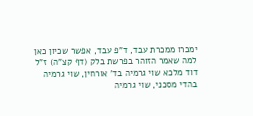ימכרו ממכרת עבד, ד"פ עבד, אפשר שכיון כאן למה שאמר הזוהר בפרשת בלק (דף קצ"ה) ז"ל דוד מלכא שוי גרמיה בד' אורחין, שוי גרמיה בהדי מסכני, שוי גרמיה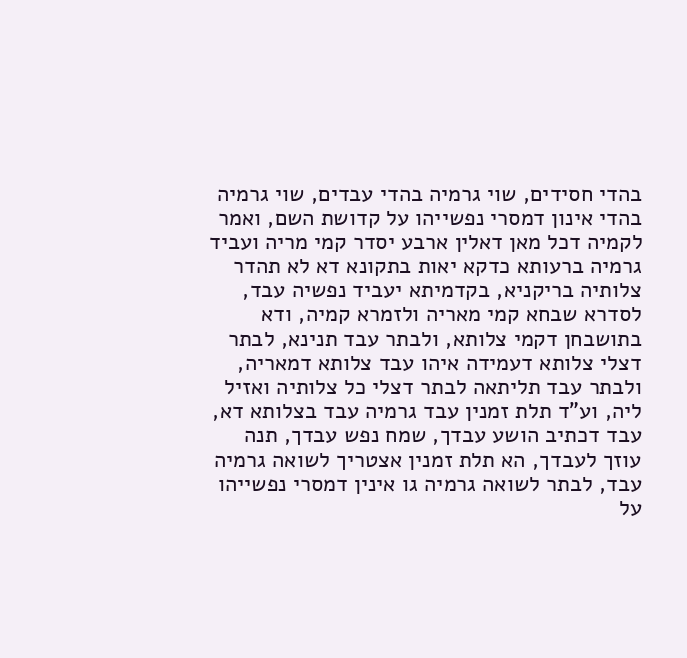בהדי חסידים, שוי גרמיה בהדי עבדים, שוי גרמיה בהדי אינון דמסרי נפשייהו על קדושת השם, ואמר לקמיה דכל מאן דאלין ארבע יסדר קמי מריה ועביד גרמיה ברעותא כדקא יאות בתקונא דא לא תהדר צלותיה בריקניא, בקדמיתא יעביד נפשיה עבד, לסדרא שבחא קמי מאריה ולזמרא קמיה, ודא בתושבחן דקמי צלותא, ולבתר עבד תנינא, לבתר דצלי צלותא דעמידה איהו עבד צלותא דמאריה, ולבתר עבד תליתאה לבתר דצלי כל צלותיה ואזיל ליה, וע"ד תלת זמנין עבד גרמיה עבד בצלותא דא, עבד דכתיב הושע עבדך, שמח נפש עבדך, תנה עוזך לעבדך, הא תלת זמנין אצטריך לשואה גרמיה עבד, לבתר לשואה גרמיה גו אינין דמסרי נפשייהו על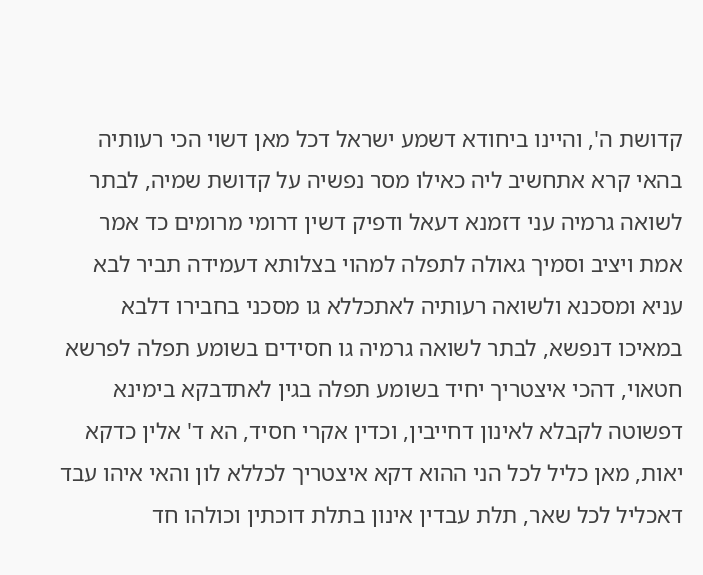קדושת ה', והיינו ביחודא דשמע ישראל דכל מאן דשוי הכי רעותיה בהאי קרא אתחשיב ליה כאילו מסר נפשיה על קדושת שמיה, לבתר לשואה גרמיה עני דזמנא דעאל ודפיק דשין דרומי מרומים כד אמר אמת ויציב וסמיך גאולה לתפלה למהוי בצלותא דעמידה תביר לבא עניא ומסכנא ולשואה רעותיה לאתכללא גו מסכני בחבירו דלבא במאיכו דנפשא, לבתר לשואה גרמיה גו חסידים בשומע תפלה לפרשא חטאוי, דהכי איצטריך יחיד בשומע תפלה בגין לאתדבקא בימינא דפשוטה לקבלא לאינון דחייבין, וכדין אקרי חסיד, הא ד' אלין כדקא יאות, מאן כליל לכל הני ההוא דקא איצטריך לכללא לון והאי איהו עבד דאכליל לכל שאר, תלת עבדין אינון בתלת דוכתין וכולהו חד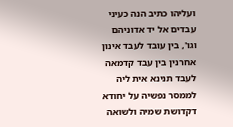ועליהו כתיב הנה כעיני עבדים אל יד אדוניהם וגו', בין עובד לעבד אינון אחרנין בין עבד קדמאה לעבד תנינא אית ליה לממסר נפשיה על יחודא דקדושת שמיה ולשואה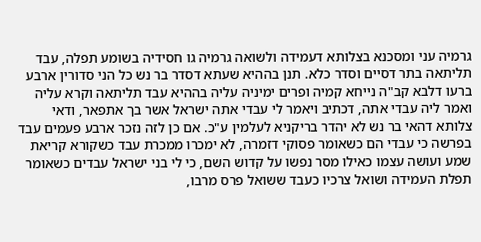גרמיה עני ומסכנא בצלותא דעמידה ולשואה גרמיה גו חסידיה בשומע תפלה, עבד תליתאה בתר דסיים וסדר כלא. תנן בההיא שעתא דסדר בר נש כל הני סדורין ארבע ברעו דלבא קב"ה נייחא קמיה ופרים ימיניה עליה בההיא עבד תליתאה וקרא עליה ואמר ליה עבדי אתה, דכתיב ויאמר לי עבדי אתה ישראל אשר בך אתפאר, ודאי צלותא דהאי בר נש לא יהדר בריקניא לעלמין ע"כ. אם כן לזה נזכר ארבע פעמים עבד בפרשה כי עבדי הם כשאומר פסוקי דזמרה, לא ימכרו ממכרת עבד כשקורא קריאת שמע ועושה עצמו כאילו מסר נפשו על קדוש השם, כי לי בני ישראל עבדים כשאומר תפלת העמידה ושואל צרכיו כעבד ששואל פרס מרבו,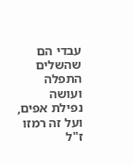עבדי הם שהשלים התפלה ועושה נפילת אפים, ועל זה רמזו ז"ל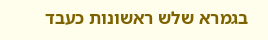בגמרא שלש ראשונות כעבד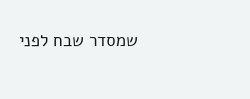שמסדר שבח לפני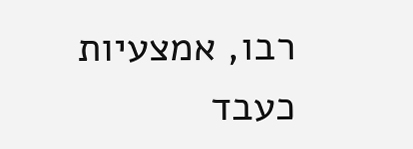רבו, אמצעיות כעבד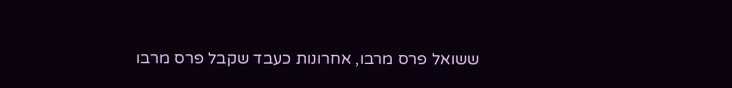ששואל פרס מרבו, אחרונות כעבד שקבל פרס מרבו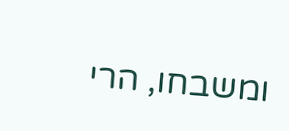ומשבחו, הרי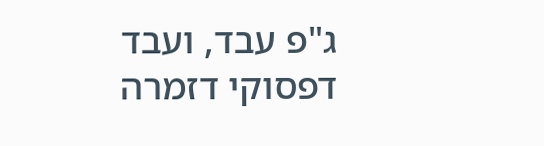ג"פ עבד, ועבד דפסוקי דזמרה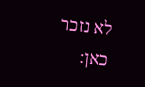לא נזכר כאן: